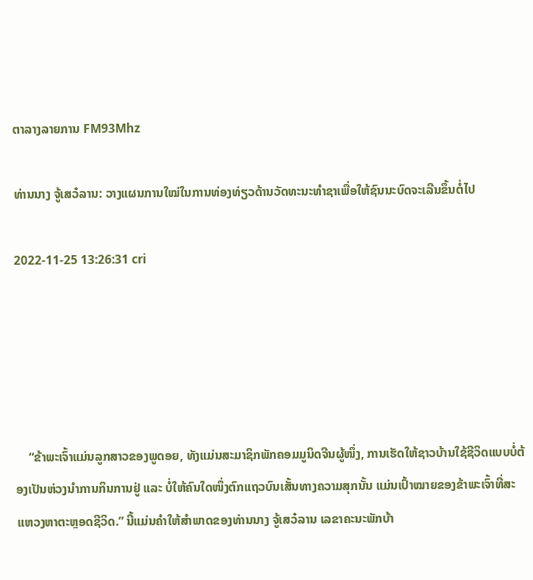ຕາລາງລາຍການ FM93Mhz

ທ່ານນາງ ຈູ້ເສວ໋ລານ: ວາງແຜນການໃໝ່ໃນການທ່ອງທ່ຽວດ້ານວັດທະນະທຳຊາເພື່ອໃຫ້ຊົນນະບົດຈະເລີນຂຶ້ນຕໍ່ໄປ

2022-11-25 13:26:31 cri





    “ຂ້າພະເຈົ້າແມ່ນລູກສາວຂອງພູດອຍ, ທັງແມ່ນສະມາຊິກພັກຄອມມູນິດຈີນຜູ້ໜຶ່ງ, ການເຮັດໃຫ້ຊາວບ້ານໃຊ້ຊີວິດແບບບໍ່ຕ້ອງເປັນຫ່ວງນຳການກິນການຢູ່ ແລະ ບໍ່ໃຫ້ຄົນໃດໜຶ່ງຕົກແຖວບົນເສັ້ນທາງຄວາມສຸກນັ້ນ ແມ່ນເປົ້າໝາຍຂອງຂ້າພະເຈົ້າທີ່ສະແຫວງຫາຕະຫຼອດຊີວິດ.” ນີ້ແມ່ນຄຳໃຫ້ສຳພາດຂອງທ່ານນາງ ຈູ້ເສວ໋ລານ ເລຂາຄະນະພັກບ້າ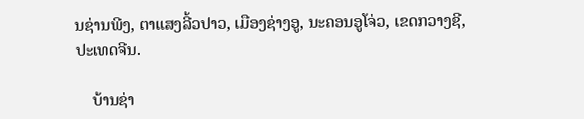ນຊ່ານພີງ, ຕາແສງລີ້ວປາວ, ເມືອງຊ່າງອູ, ນະຄອນອູໂຈ່ວ, ເຂດກວາງຊີ, ປະເທດຈີນ.

    ບ້ານຊ່າ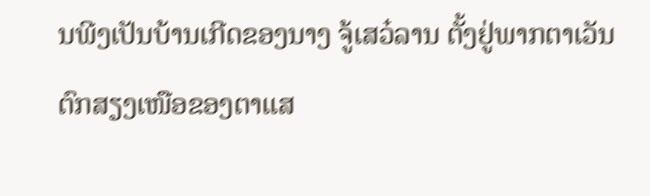ນພີງເປັນບ້ານເກີດຂອງນາງ ຈູ້ເສວ໋ລານ ຕັ້ງຢູ່ພາກຕາເວັນຕົກສຽງເໜືອຂອງຕາແສ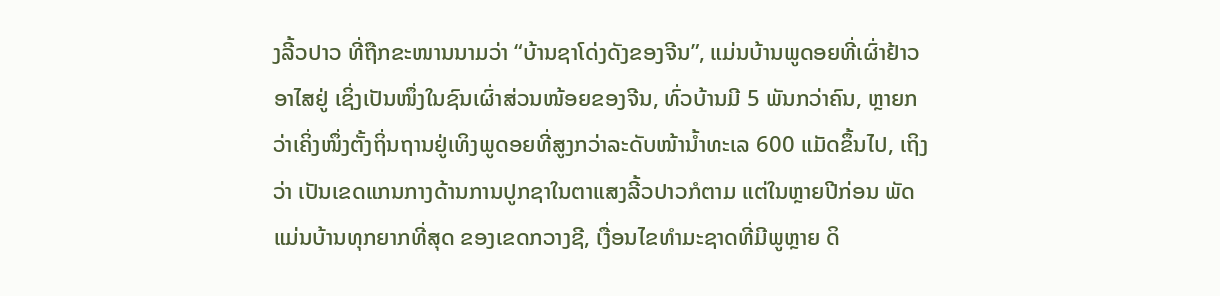ງລີ້ວປາວ ທີ່ຖືກຂະໜານນາມວ່າ “ບ້ານຊາໂດ່ງດັງຂອງຈີນ”, ແມ່ນບ້ານພູດອຍທີ່ເຜົ່າຢ້າວອາໄສຢູ່ ເຊິ່ງເປັນໜຶ່ງໃນຊົນເຜົ່າສ່ວນໜ້ອຍຂອງຈີນ, ທົ່ວບ້ານມີ 5 ພັນກວ່າຄົນ, ຫຼາຍກວ່າເຄິ່ງໜຶ່ງຕັ້ງຖິ່ນຖານຢູ່ເທິງພູດອຍທີ່ສູງກວ່າລະດັບໜ້ານ້ຳທະເລ 600 ແມັດຂຶ້ນໄປ, ເຖິງວ່າ ເປັນເຂດແກນກາງດ້ານການປູກຊາໃນຕາແສງລີ້ວປາວກໍຕາມ ແຕ່ໃນຫຼາຍປີກ່ອນ ພັດແມ່ນບ້ານທຸກຍາກທີ່ສຸດ ຂອງເຂດກວາງຊີ, ເງື່ອນໄຂທຳມະຊາດທີ່ມີພູຫຼາຍ ດິ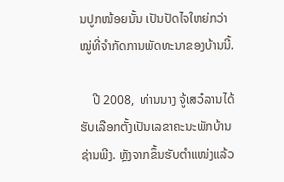ນປູກໜ້ອຍນັ້ນ ເປັນປັດໄຈໃຫຍ່ກວ່າໝູ່ທີ່ຈຳກັດການພັດທະນາຂອງບ້ານນີ້.

    ປີ 2008,  ທ່ານນາງ ຈູ້ເສວ໋ລານໄດ້ຮັບເລືອກຕັ້ງເປັນເລຂາຄະນະພັກບ້ານຊ່ານພີງ. ຫຼັງຈາກຂຶ້ນຮັບຕຳແໜ່ງແລ້ວ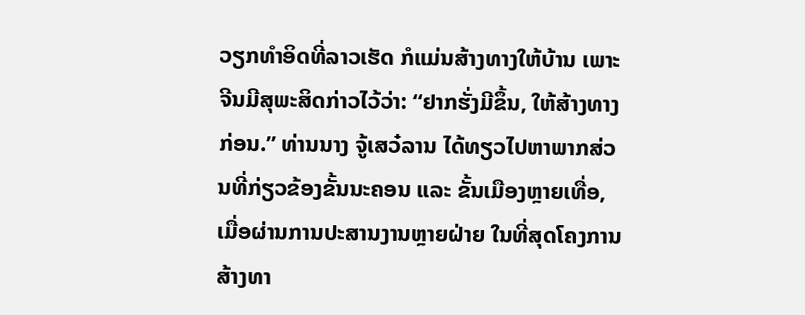ວຽກທຳອິດທີ່ລາວເຮັດ ກໍແມ່ນສ້າງທາງໃຫ້ບ້ານ ເພາະຈີນມີສຸພະສິດກ່າວໄວ້ວ່າ: “ຢາກຮັ່ງມີຂຶ້ນ, ໃຫ້ສ້າງທາງກ່ອນ.” ທ່ານນາງ ຈູ້ເສວ໋ລານ ໄດ້ທຽວໄປຫາພາກສ່ວນທີ່ກ່ຽວຂ້ອງຂັ້ນນະຄອນ ແລະ ຂັ້ນເມືອງຫຼາຍເທື່ອ, ເມື່ອຜ່ານການປະສານງານຫຼາຍຝ່າຍ ໃນທີ່ສຸດໂຄງການສ້າງທາ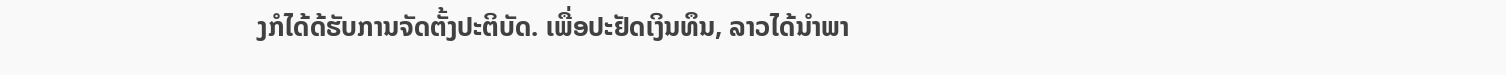ງກໍໄດ້ດ້ຮັບການຈັດຕັ້ງປະຕິບັດ. ເພື່ອປະຢັດເງິນທຶນ, ລາວໄດ້ນຳພາ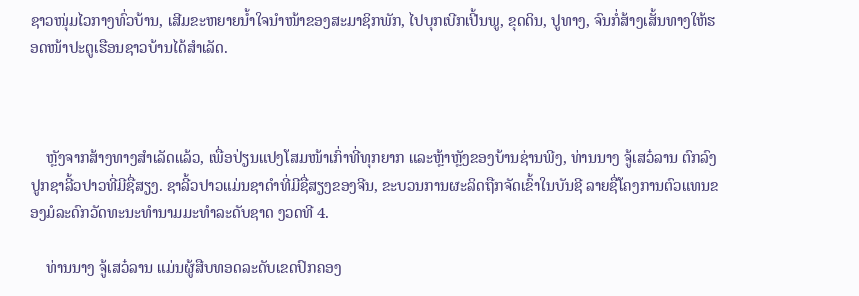ຊາວໜຸ່ມໄວກາງທົ່ວບ້ານ, ເສີມຂະຫຍາຍນ້ຳໃຈນຳໜ້າຂອງສະມາຊິກພັກ, ໄປບຸກເບີກເປີ້ນພູ, ຂຸດດິນ, ປູທາງ, ຈົນກໍ່ສ້າງເສັ້ນທາງໃຫ້ຮອດໜ້າປະຕູເຮືອນຊາວບ້ານໄດ້ສໍາເລັດ.



    ຫຼັງຈາກສ້າງທາງສຳເລັດແລ້ວ, ເພື່ອປ່ຽນແປງໂສມໜ້າເກົ່າທີ່ທຸກຍາກ ແລະຫຼ້າຫຼັງຂອງບ້ານຊ່ານພີງ, ທ່ານນາງ ຈູ້ເສວ໋ລານ ຕົກລົງປູກຊາລີ້ວປາວທີ່ມີຊື່ສຽງ. ຊາລີ້ວປາວແມ່ນຊາດຳທີ່ມີຊື່ສຽງຂອງຈີນ, ຂະບວນການຜະລິດຖືກຈັດເຂົ້າໃນບັນຊີ ລາຍຊື່ໂຄງການຕົວແທນຂອງມໍລະດົກວັດທະນະທຳນາມມະທຳລະດັບຊາດ ງວດທີ 4.

    ທ່ານນາງ ຈູ້ເສວ໋ລານ ແມ່ນຜູ້ສືບທອດລະດັບເຂດປົກຄອງ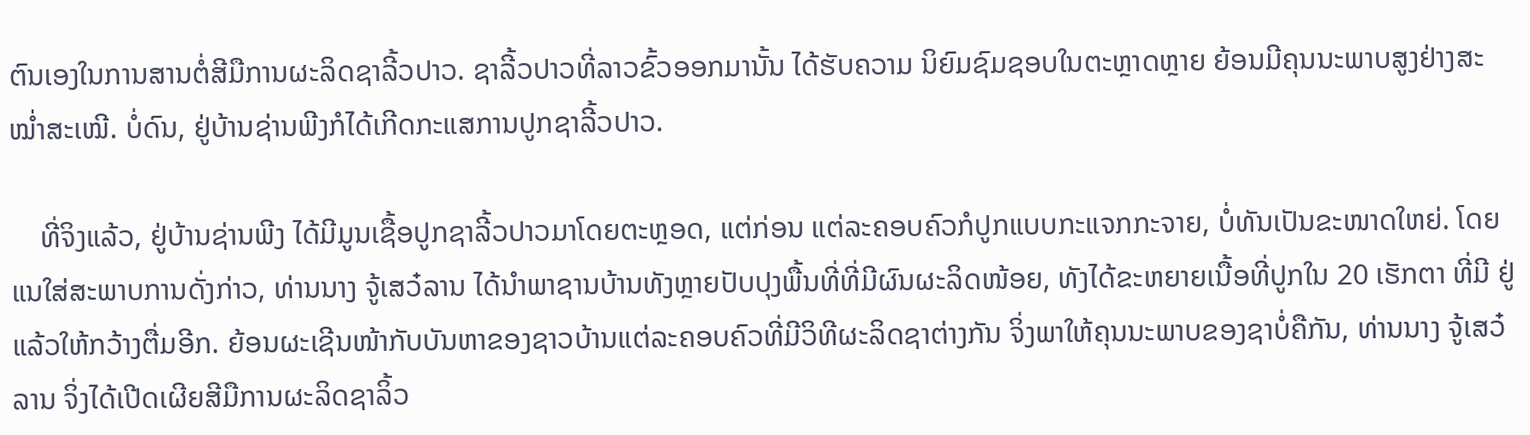ຕົນເອງໃນການສານຕໍ່ສີມືການຜະລິດຊາລີ້ວປາວ. ຊາລີ້ວປາວທີ່ລາວຂົ້ວອອກມານັ້ນ ໄດ້ຮັບຄວາມ ນິຍົມຊົມຊອບໃນຕະຫຼາດຫຼາຍ ຍ້ອນມີຄຸນນະພາບສູງຢ່າງສະໝໍ່າສະເໝີ. ບໍ່ດົນ, ຢູ່ບ້ານຊ່ານພີງກໍໄດ້ເກີດກະແສການປູກຊາລີ້ວປາວ.

    ທີ່ຈິງແລ້ວ, ຢູ່ບ້ານຊ່ານພີງ ໄດ້ມີມູນເຊື້ອປູກຊາລີ້ວປາວມາໂດຍຕະຫຼອດ, ແຕ່ກ່ອນ ແຕ່ລະຄອບຄົວກໍປູກແບບກະແຈກກະຈາຍ, ບໍ່ທັນເປັນຂະໜາດໃຫຍ່. ໂດຍແນໃສ່ສະພາບການດັ່ງກ່າວ, ທ່ານນາງ ຈູ້ເສວ໋ລານ ໄດ້ນຳພາຊານບ້ານທັງຫຼາຍປັບປຸງພື້ນທີ່ທີ່ມີຜົນຜະລິດໜ້ອຍ, ທັງໄດ້ຂະຫຍາຍເນື້ອທີ່ປູກໃນ 20 ເຮັກຕາ ທີ່ມີ ຢູ່ແລ້ວໃຫ້ກວ້າງຕື່ມອີກ. ຍ້ອນຜະເຊີນໜ້າກັບບັນຫາຂອງຊາວບ້ານແຕ່ລະຄອບຄົວທີ່ມີວິທີຜະລິດຊາຕ່າງກັນ ຈິ່ງພາໃຫ້ຄຸນນະພາບຂອງຊາບໍ່ຄືກັນ, ທ່ານນາງ ຈູ້ເສວ໋ລານ ຈິ່ງໄດ້ເປີດເຜີຍສີມືການຜະລິດຊາລິ້ວ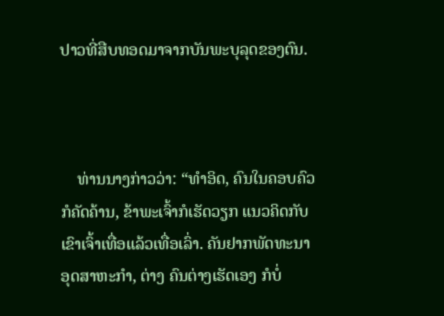ປາວທີ່ສືບທອດມາຈາກບັນພະບຸລຸດຂອງຕົນ.



    ທ່ານນາງກ່າວວ່າ: “ທຳອິດ, ຄົນໃນຄອບຄົວກໍຄັດຄ້ານ, ຂ້າພະເຈົ້າກໍເຮັດວຽກ ແນວຄິດກັບເຂົາເຈົ້າເທື່ອແລ້ວເທື່ອເລົ່າ. ຄັນຢາກພັດທະນາອຸດສາຫະກຳ, ຕ່າງ ຄົນຕ່າງເຮັດເອງ ກໍບໍ່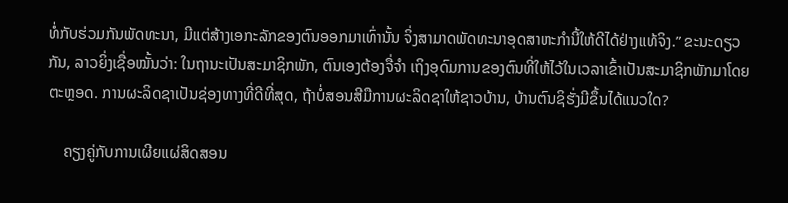ທໍ່ກັບຮ່ວມກັນພັດທະນາ, ມີແຕ່ສ້າງເອກະລັກຂອງຕົນອອກມາເທົ່ານັ້ນ ຈິ່ງສາມາດພັດທະນາອຸດສາຫະກຳນີ້ໃຫ້ດີໄດ້ຢ່າງແທ້ຈິງ.” ຂະນະດຽວກັນ, ລາວຍິ່ງເຊື່ອໝັ້ນວ່າ: ໃນຖານະເປັນສະມາຊິກພັກ, ຕົນເອງຕ້ອງຈື່ຈຳ ເຖິງອຸດົມການຂອງຕົນທີ່ໃຫ້ໄວ້ໃນເວລາເຂົ້າເປັນສະມາຊິກພັກມາໂດຍຕະຫຼອດ. ການຜະລິດຊາເປັນຊ່ອງທາງທີ່ດີທີ່ສຸດ, ຖ້າບໍ່ສອນສີມືການຜະລິດຊາໃຫ້ຊາວບ້ານ, ບ້ານຕົນຊິຮັ່ງມີຂຶ້ນໄດ້ແນວໃດ?

    ຄຽງຄູ່ກັບການເຜີຍແຜ່ສິດສອນ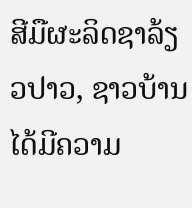ສີມືຜະລິດຊາລ້ຽວປາວ, ຊາວບ້ານໄດ້ມີຄວາມ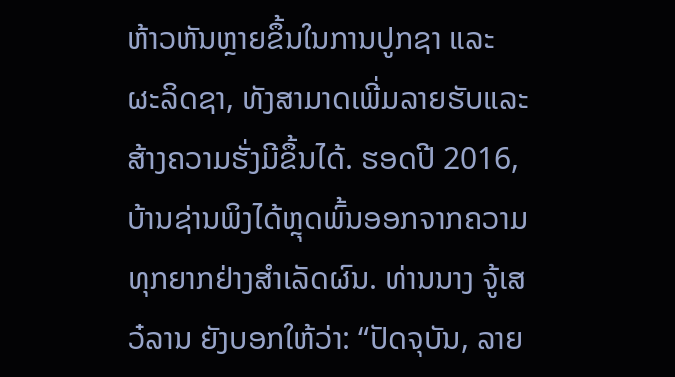ຫ້າວຫັນຫຼາຍຂຶ້ນໃນການປູກຊາ ແລະ ຜະລິດຊາ, ທັງສາມາດເພີ່ມລາຍຮັບແລະ ສ້າງຄວາມຮັ່ງມີຂຶ້ນໄດ້. ຮອດປີ 2016, ບ້ານຊ່ານພິງໄດ້ຫຼຸດພົ້ນອອກຈາກຄວາມທຸກຍາກຢ່າງສຳເລັດຜົນ. ທ່ານນາງ ຈູ້ເສວ໋ລານ ຍັງບອກໃຫ້ວ່າ: “ປັດຈຸບັນ, ລາຍ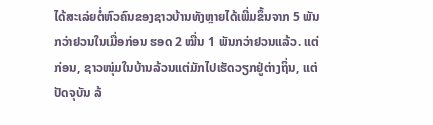ໄດ້ສະເລ່ຍຕໍ່ຫົວຄົນຂອງຊາວບ້ານທັງຫຼາຍໄດ້ເພີ່ມຂຶ້ນຈາກ 5 ພັນກວ່າຢວນໃນເມື່ອກ່ອນ ຮອດ 2 ໝື່ນ 1 ພັນກວ່າຢວນແລ້ວ. ແຕ່ກ່ອນ, ຊາວໜຸ່ມໃນບ້ານລ້ວນແຕ່ມັກໄປເຮັດວຽກຢູ່ຕ່າງຖິ່ນ, ແຕ່ປັດຈຸບັນ ລ້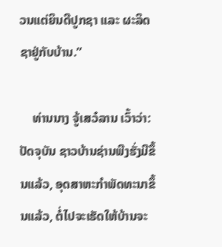ວນແຕ່ຍິນດີປູກຊາ ແລະ ຜະລິດຊາຢູ່ກັບບ້ານ.”

    ທ່ານນາງ ຈູ້ເສວ໋ລານ ເວົ້າວ່າ: ປັດຈຸບັນ ຊາວບ້ານຊ່ານພີງຮັ່ງມີຂຶ້ນແລ້ວ, ອຸດສາຫະກຳພັດທະນາຂຶ້ນແລ້ວ, ຕໍ່ໄປຈະເຮັດໃຫ້ບ້ານຈະ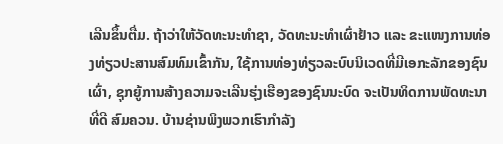ເລີນຂຶ້ນຕື່ມ. ຖ້າວ່າໃຫ້ວັດທະນະທຳຊາ, ວັດທະນະທຳເຜົ່າຢ້າວ ແລະ ຂະແໜງການທ່ອງທ່ຽວປະສານສົມທົມເຂົ້າກັນ, ໃຊ້ການທ່ອງທ່ຽວລະບົບນິເວດທີ່ມີເອກະລັກຂອງຊົນເຜົ່າ, ຊຸກຍູ້ການສ້າງຄວາມຈະເລີນຮຸ່ງເຮືອງຂອງຊົນນະບົດ ຈະເປັນທິດການພັດທະນາທີ່ດີ ສົມຄວນ. ບ້ານຊ່ານພິງພວກເຮົາກຳລັງ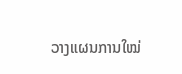ວາງແຜນການໃໝ່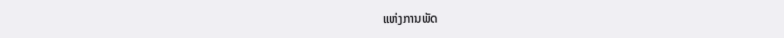ແຫ່ງການພັດ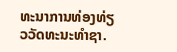ທະນາການທ່ອງທ່ຽວວັດທະນະທຳຊາ.